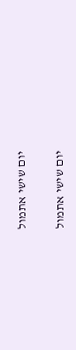יום שישי אתמול

יום שישי אתמול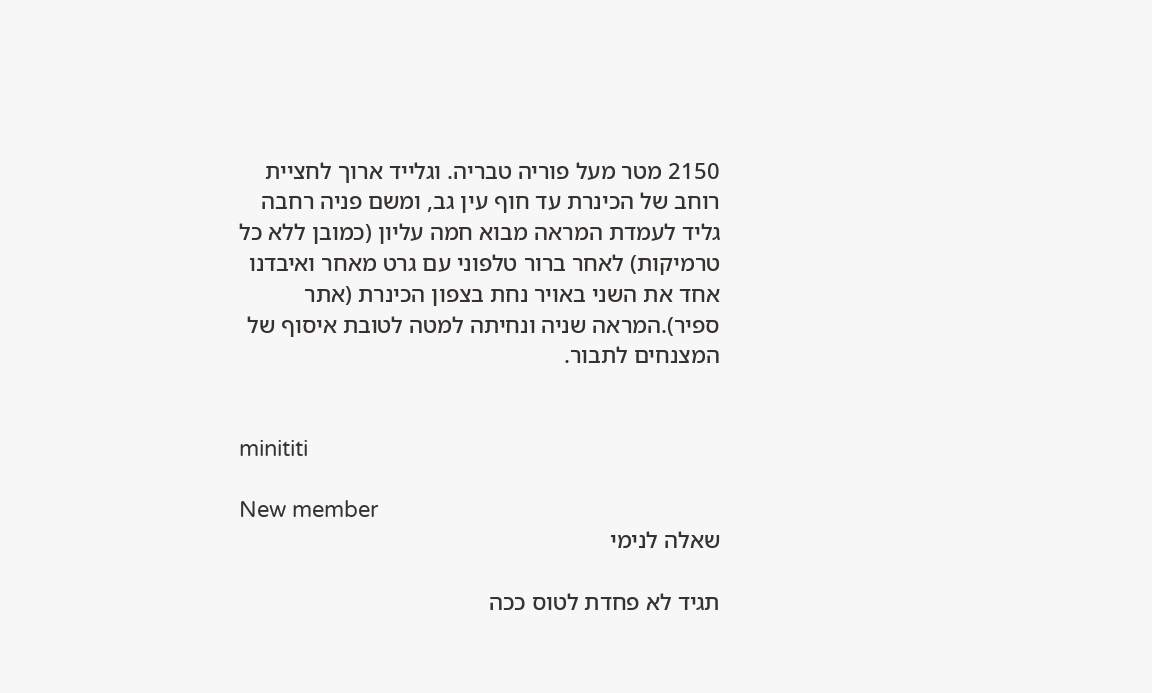2150 מטר מעל פוריה טבריה. וגלייד ארוך לחציית רוחב של הכינרת עד חוף עין גב, ומשם פניה רחבה גליד לעמדת המראה מבוא חמה עליון (כמובן ללא כל טרמיקות) לאחר ברור טלפוני עם גרט מאחר ואיבדנו אחד את השני באויר נחת בצפון הכינרת (אתר ספיר).המראה שניה ונחיתה למטה לטובת איסוף של המצנחים לתבור.


minititi

New member
שאלה לנימי

תגיד לא פחדת לטוס ככה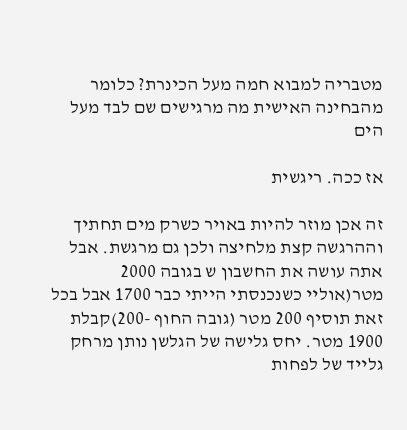מטבריה למבוא חמה מעל הכינרת? כלומר מהבחינה האישית מה מרגישים שם לבד מעל הים

אז ככה. ריגשית

זה אכן מוזר להיות באויר כשרק מים תחתיך וההרגשה קצת מלחיצה ולכן גם מרגשת. אבל אתה עושה את החשבון ש בגובה 2000 מטר(אוליי כשנכנסתי הייתי כבר 1700 אבל בכל זאת תוסיף 200 מטר (גובה החוף -200)קבלת 1900 מטר. יחס גלישה של הגלשן נותן מרחק גלייד של לפחות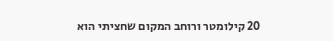20 קילומטר ורוחב המקום שחציתי הוא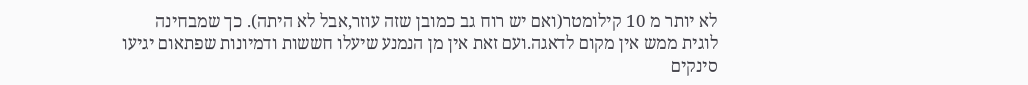לא יותר מ 10 קילומטר(ואם יש רוח גב כמובן שזה עוזר,אבל לא היתה). כך שמבחינה לוגית ממש אין מקום לדאגה.ועם זאת אין מן הנמנע שיעלו חששות ודמיונות שפתאום יגיעו סינקים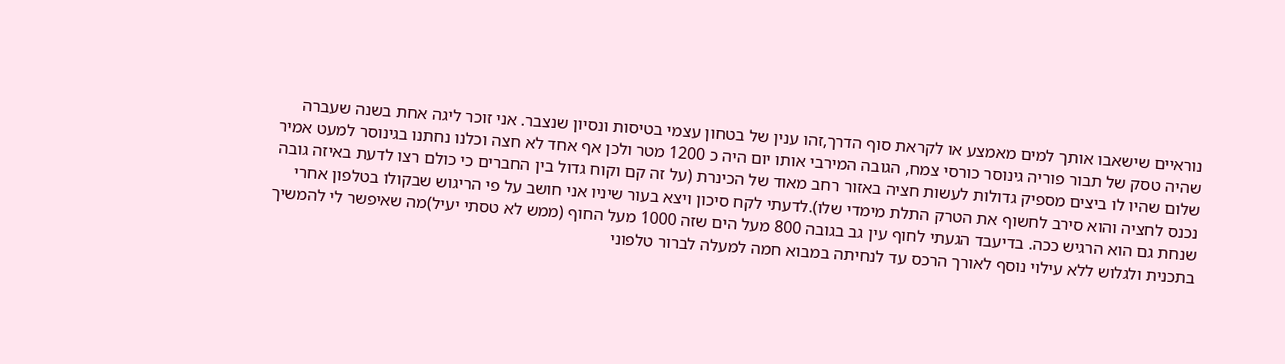נוראיים שישאבו אותך למים מאמצע או לקראת סוף הדרך,זהו ענין של בטחון עצמי בטיסות ונסיון שנצבר. אני זוכר ליגה אחת בשנה שעברה שהיה טסק של תבור פוריה גינוסר כורסי צמח, הגובה המירבי אותו יום היה כ 1200 מטר ולכן אף אחד לא חצה וכלנו נחתנו בגינוסר למעט אמיר שלום שהיו לו ביצים מספיק גדולות לעשות חציה באזור רחב מאוד של הכינרת (על זה קם וקוח גדול בין החברים כי כולם רצו לדעת באיזה גובה נכנס לחציה והוא סירב לחשוף את הטרק התלת מימדי שלו).לדעתי לקח סיכון ויצא בעור שיניו אני חושב על פי הריגוש שבקולו בטלפון אחרי שנחת גם הוא הרגיש ככה. בדיעבד הגעתי לחוף עין גב בגובה 800 מעל הים שזה 1000 מעל החוף (ממש לא טסתי יעיל)מה שאיפשר לי להמשיך בתכנית ולגלוש ללא עילוי נוסף לאורך הרכס עד לנחיתה במבוא חמה למעלה לברור טלפוני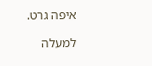איפה גרט.

למעלה